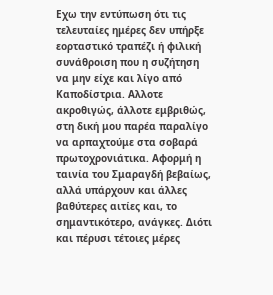Εχω την εντύπωση ότι τις τελευταίες ημέρες δεν υπήρξε εορταστικό τραπέζι ή φιλική συνάθροιση που η συζήτηση να μην είχε και λίγο από Καποδίστρια. Αλλοτε ακροθιγώς, άλλοτε εμβριθώς, στη δική μου παρέα παραλίγο να αρπαχτούμε στα σοβαρά πρωτοχρονιάτικα. Αφορμή η ταινία του Σμαραγδή βεβαίως, αλλά υπάρχουν και άλλες βαθύτερες αιτίες και, το σημαντικότερο, ανάγκες. Διότι και πέρυσι τέτοιες μέρες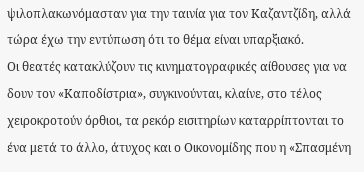ψιλοπλακωνόμασταν για την ταινία για τον Καζαντζίδη, αλλά τώρα έχω την εντύπωση ότι το θέμα είναι υπαρξιακό.
Οι θεατές κατακλύζουν τις κινηματογραφικές αίθουσες για να δουν τον «Καποδίστρια», συγκινούνται, κλαίνε, στο τέλος χειροκροτούν όρθιοι, τα ρεκόρ εισιτηρίων καταρρίπτονται το ένα μετά το άλλο, άτυχος και ο Οικονομίδης που η «Σπασμένη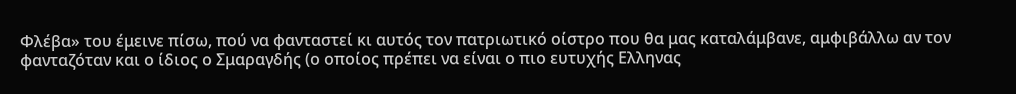Φλέβα» του έμεινε πίσω, πού να φανταστεί κι αυτός τον πατριωτικό οίστρο που θα μας καταλάμβανε, αμφιβάλλω αν τον φανταζόταν και ο ίδιος ο Σμαραγδής (ο οποίος πρέπει να είναι ο πιο ευτυχής Ελληνας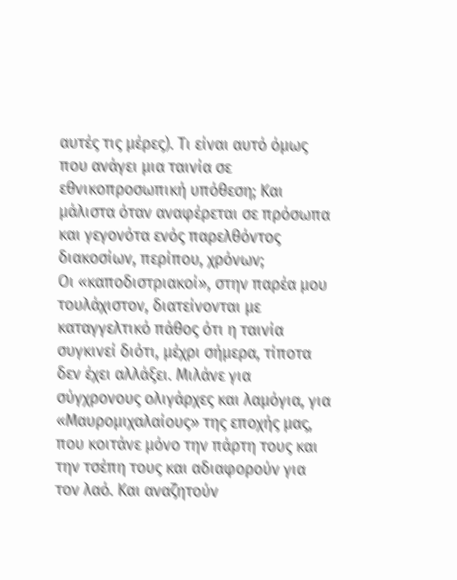αυτές τις μέρες). Τι είναι αυτό όμως που ανάγει μια ταινία σε εθνικοπροσωπική υπόθεση; Και μάλιστα όταν αναφέρεται σε πρόσωπα και γεγονότα ενός παρελθόντος διακοσίων, περίπου, χρόνων;
Οι «καποδιστριακοί», στην παρέα μου τουλάχιστον, διατείνονται με καταγγελτικό πάθος ότι η ταινία συγκινεί διότι, μέχρι σήμερα, τίποτα δεν έχει αλλάξει. Μιλάνε για σύγχρονους ολιγάρχες και λαμόγια, για «Μαυρομιχαλαίους» της εποχής μας, που κοιτάνε μόνο την πάρτη τους και την τσέπη τους και αδιαφορούν για τον λαό. Και αναζητούν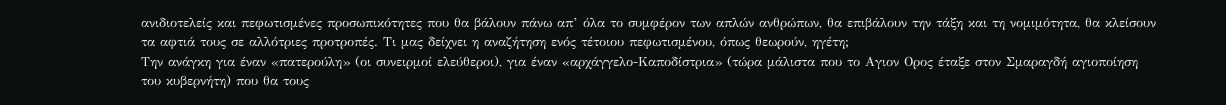ανιδιοτελείς και πεφωτισμένες προσωπικότητες που θα βάλουν πάνω απ’ όλα το συμφέρον των απλών ανθρώπων, θα επιβάλουν την τάξη και τη νομιμότητα, θα κλείσουν τα αφτιά τους σε αλλότριες προτροπές. Τι μας δείχνει η αναζήτηση ενός τέτοιου πεφωτισμένου, όπως θεωρούν, ηγέτη;
Την ανάγκη για έναν «πατερούλη» (οι συνειρμοί ελεύθεροι), για έναν «αρχάγγελο-Καποδίστρια» (τώρα μάλιστα που το Αγιον Ορος έταξε στον Σμαραγδή αγιοποίηση του κυβερνήτη) που θα τους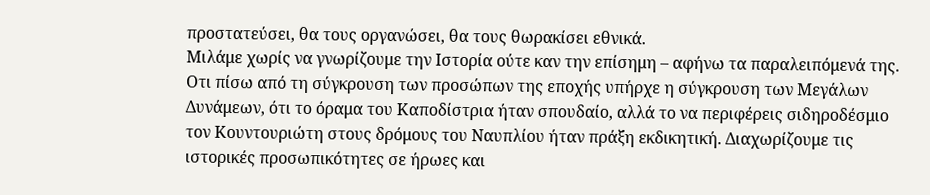προστατεύσει, θα τους οργανώσει, θα τους θωρακίσει εθνικά.
Μιλάμε χωρίς να γνωρίζουμε την Ιστορία ούτε καν την επίσημη – αφήνω τα παραλειπόμενά της. Οτι πίσω από τη σύγκρουση των προσώπων της εποχής υπήρχε η σύγκρουση των Μεγάλων Δυνάμεων, ότι το όραμα του Καποδίστρια ήταν σπουδαίο, αλλά το να περιφέρεις σιδηροδέσμιο τον Κουντουριώτη στους δρόμους του Ναυπλίου ήταν πράξη εκδικητική. Διαχωρίζουμε τις ιστορικές προσωπικότητες σε ήρωες και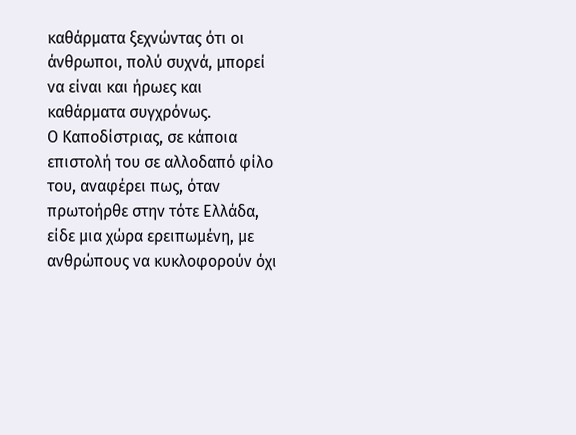καθάρματα ξεχνώντας ότι οι άνθρωποι, πολύ συχνά, μπορεί να είναι και ήρωες και καθάρματα συγχρόνως.
Ο Καποδίστριας, σε κάποια επιστολή του σε αλλοδαπό φίλο του, αναφέρει πως, όταν πρωτοήρθε στην τότε Ελλάδα, είδε μια χώρα ερειπωμένη, με ανθρώπους να κυκλοφορούν όχι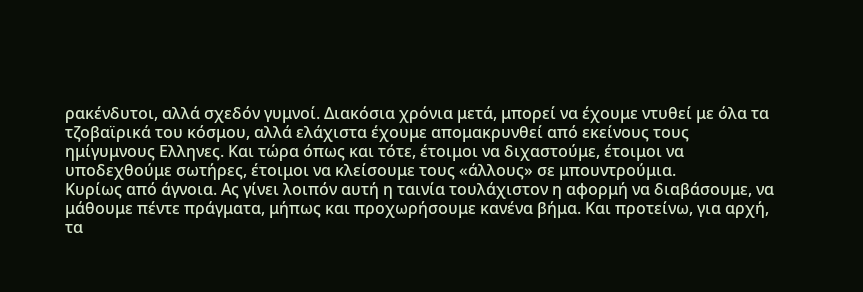ρακένδυτοι, αλλά σχεδόν γυμνοί. Διακόσια χρόνια μετά, μπορεί να έχουμε ντυθεί με όλα τα τζοβαϊρικά του κόσμου, αλλά ελάχιστα έχουμε απομακρυνθεί από εκείνους τους ημίγυμνους Ελληνες. Και τώρα όπως και τότε, έτοιμοι να διχαστούμε, έτοιμοι να υποδεχθούμε σωτήρες, έτοιμοι να κλείσουμε τους «άλλους» σε μπουντρούμια.
Κυρίως από άγνοια. Ας γίνει λοιπόν αυτή η ταινία τουλάχιστον η αφορμή να διαβάσουμε, να μάθουμε πέντε πράγματα, μήπως και προχωρήσουμε κανένα βήμα. Και προτείνω, για αρχή, τα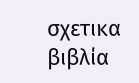σχετικα βιβλία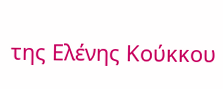της Ελένης Κούκκου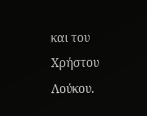και του Χρήστου Λούκου.